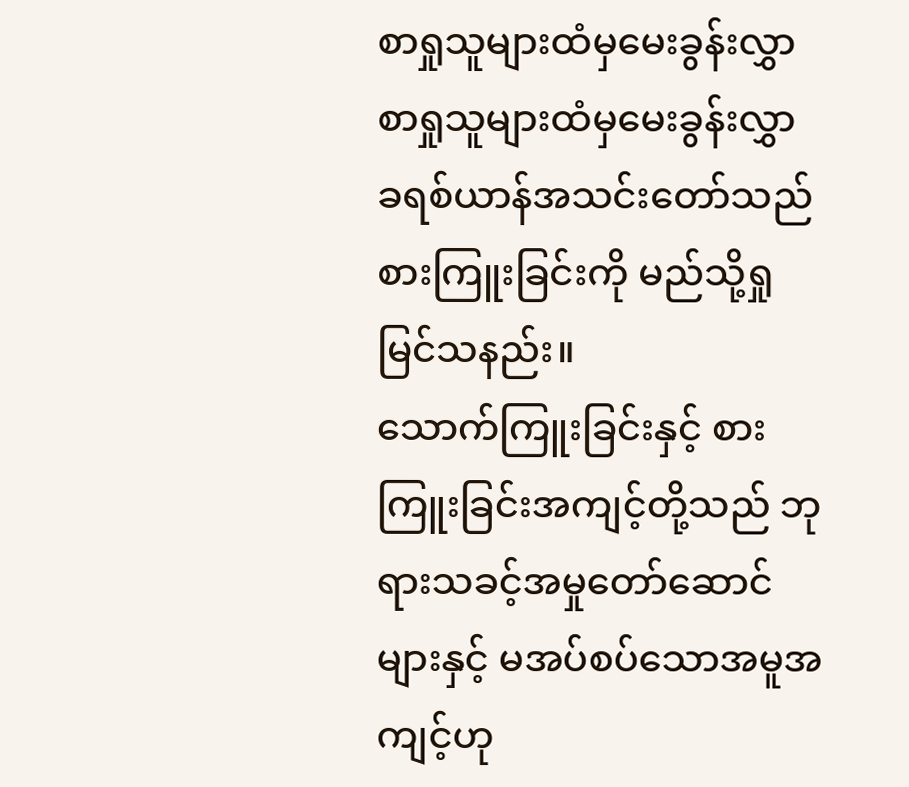စာရှုသူများထံမှမေးခွန်းလွှာ
စာရှုသူများထံမှမေးခွန်းလွှာ
ခရစ်ယာန်အသင်းတော်သည် စားကြူးခြင်းကို မည်သို့ရှုမြင်သနည်း။
သောက်ကြူးခြင်းနှင့် စားကြူးခြင်းအကျင့်တို့သည် ဘုရားသခင့်အမှုတော်ဆောင်များနှင့် မအပ်စပ်သောအမူအကျင့်ဟု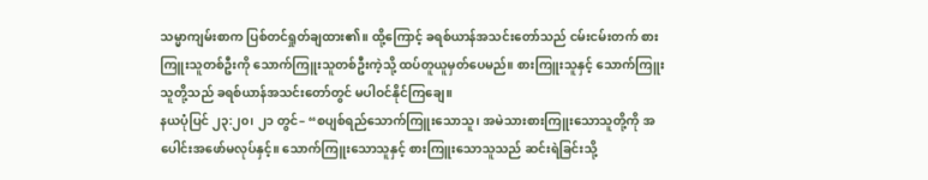သမ္မာကျမ်းစာက ပြစ်တင်ရှုတ်ချထား၏။ ထို့ကြောင့် ခရစ်ယာန်အသင်းတော်သည် ငမ်းငမ်းတက် စားကြူးသူတစ်ဦးကို သောက်ကြူးသူတစ်ဦးကဲ့သို့ ထပ်တူယူမှတ်ပေမည်။ စားကြူးသူနှင့် သောက်ကြူးသူတို့သည် ခရစ်ယာန်အသင်းတော်တွင် မပါဝင်နိုင်ကြချေ။
နယပုံပြင် ၂၃:၂၀၊ ၂၁ တွင်– “စပျစ်ရည်သောက်ကြူးသောသူ၊ အမဲသားစားကြူးသောသူတို့ကို အပေါင်းအဖော်မလုပ်နှင့်။ သောက်ကြူးသောသူနှင့် စားကြူးသောသူသည် ဆင်းရဲခြင်းသို့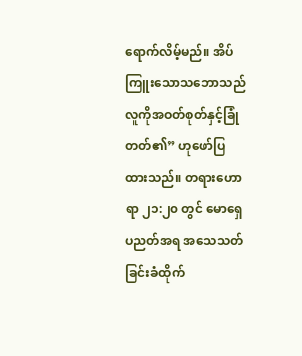ရောက်လိမ့်မည်။ အိပ်ကြူးသောသဘောသည် လူကိုအဝတ်စုတ်နှင့်ခြုံတတ်၏” ဟုဖော်ပြထားသည်။ တရားဟောရာ ၂၁:၂၀ တွင် မောရှေပညတ်အရ အသေသတ်ခြင်းခံထိုက်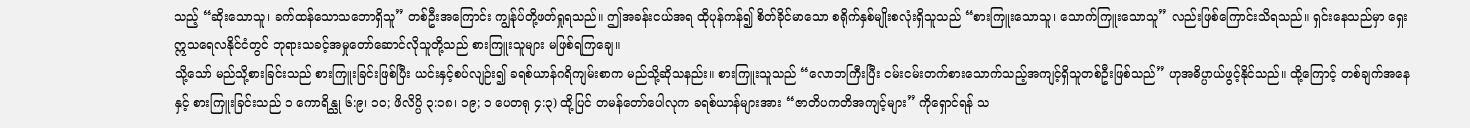သည့် “ဆိုးသောသူ၊ ခက်ထန်သောသဘောရှိသူ” တစ်ဦးအကြောင်း ကျွန်ုပ်တို့ဖတ်ရှုရသည်။ ဤအခန်းငယ်အရ ထိုပုန်ကန်၍ စိတ်ခိုင်မာသော စရိုက်နှစ်မျိုးစလုံးရှိသူသည် “စားကြူးသောသူ၊ သောက်ကြူးသောသူ” လည်းဖြစ်ကြောင်းသိရသည်။ ရှင်းနေသည်မှာ ရှေးဣသရေလနိုင်ငံတွင် ဘုရားသခင့်အမှုတော်ဆောင်လိုသူတို့သည် စားကြူးသူများ မဖြစ်ရကြချေ။
သို့သော် မည်သို့စားခြင်းသည် စားကြူးခြင်းဖြစ်ပြီး ယင်းနှင့်စပ်လျဉ်း၍ ခရစ်ယာန်ဂရိကျမ်းစာက မည်သို့ဆိုသနည်း။ စားကြူးသူသည် “လောဘကြီးပြီး ငမ်းငမ်းတက်စားသောက်သည့်အကျင့်ရှိသူတစ်ဦးဖြစ်သည်” ဟုအဓိပ္ပာယ်ဖွင့်နိုင်သည်။ ထို့ကြောင့် တစ်ချက်အနေနှင့် စားကြူးခြင်းသည် ၁ ကောရိန္သု ၆:၉၊ ၁၀; ဖိလိပ္ပိ ၃:၁၈၊ ၁၉; ၁ ပေတရု ၄:၃) ထို့ပြင် တမန်တော်ပေါလုက ခရစ်ယာန်များအား “ဇာတိပကတိအကျင့်များ” ကိုရှောင်ရန် သ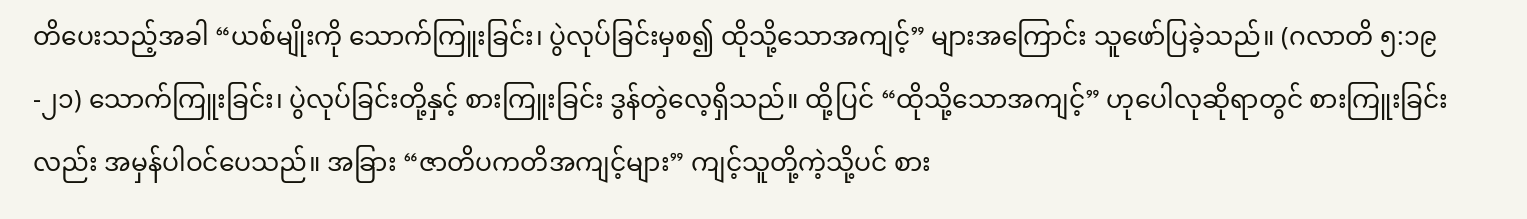တိပေးသည့်အခါ “ယစ်မျိုးကို သောက်ကြူးခြင်း၊ ပွဲလုပ်ခြင်းမှစ၍ ထိုသို့သောအကျင့်” များအကြောင်း သူဖော်ပြခဲ့သည်။ (ဂလာတိ ၅:၁၉-၂၁) သောက်ကြူးခြင်း၊ ပွဲလုပ်ခြင်းတို့နှင့် စားကြူးခြင်း ဒွန်တွဲလေ့ရှိသည်။ ထို့ပြင် “ထိုသို့သောအကျင့်” ဟုပေါလုဆိုရာတွင် စားကြူးခြင်းလည်း အမှန်ပါဝင်ပေသည်။ အခြား “ဇာတိပကတိအကျင့်များ” ကျင့်သူတို့ကဲ့သို့ပင် စား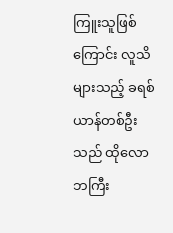ကြူးသူဖြစ်ကြောင်း လူသိများသည့် ခရစ်ယာန်တစ်ဦးသည် ထိုလောဘကြီး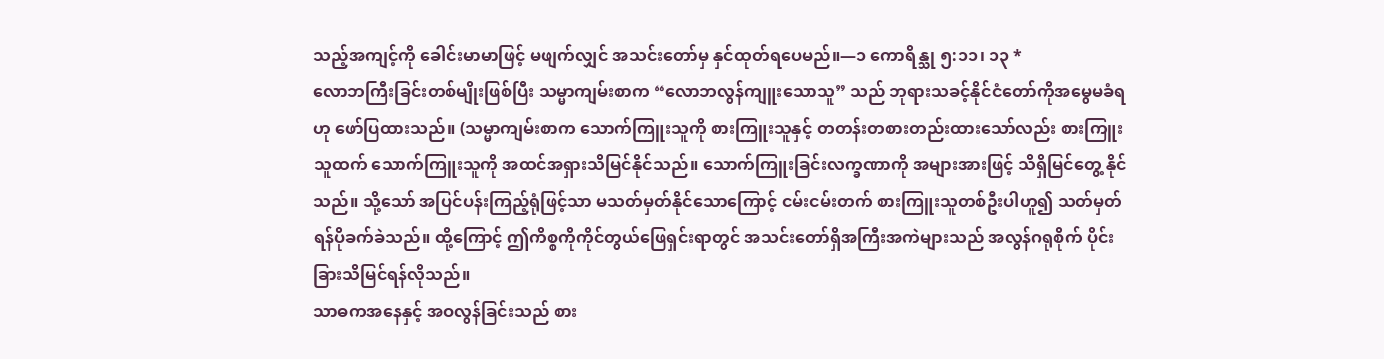သည့်အကျင့်ကို ခေါင်းမာမာဖြင့် မဖျက်လျှင် အသင်းတော်မှ နှင်ထုတ်ရပေမည်။—၁ ကောရိန္သု ၅:၁၁၊ ၁၃ *
လောဘကြီးခြင်းတစ်မျိုးဖြစ်ပြီး သမ္မာကျမ်းစာက “လောဘလွန်ကျူးသောသူ” သည် ဘုရားသခင့်နိုင်ငံတော်ကိုအမွေမခံရဟု ဖော်ပြထားသည်။ (သမ္မာကျမ်းစာက သောက်ကြူးသူကို စားကြူးသူနှင့် တတန်းတစားတည်းထားသော်လည်း စားကြူးသူထက် သောက်ကြူးသူကို အထင်အရှားသိမြင်နိုင်သည်။ သောက်ကြူးခြင်းလက္ခဏာကို အများအားဖြင့် သိရှိမြင်တွေ့ နိုင်သည်။ သို့သော် အပြင်ပန်းကြည့်ရုံဖြင့်သာ မသတ်မှတ်နိုင်သောကြောင့် ငမ်းငမ်းတက် စားကြူးသူတစ်ဦးပါဟူ၍ သတ်မှတ်ရန်ပိုခက်ခဲသည်။ ထို့ကြောင့် ဤကိစ္စကိုကိုင်တွယ်ဖြေရှင်းရာတွင် အသင်းတော်ရှိအကြီးအကဲများသည် အလွန်ဂရုစိုက် ပိုင်းခြားသိမြင်ရန်လိုသည်။
သာဓကအနေနှင့် အဝလွန်ခြင်းသည် စား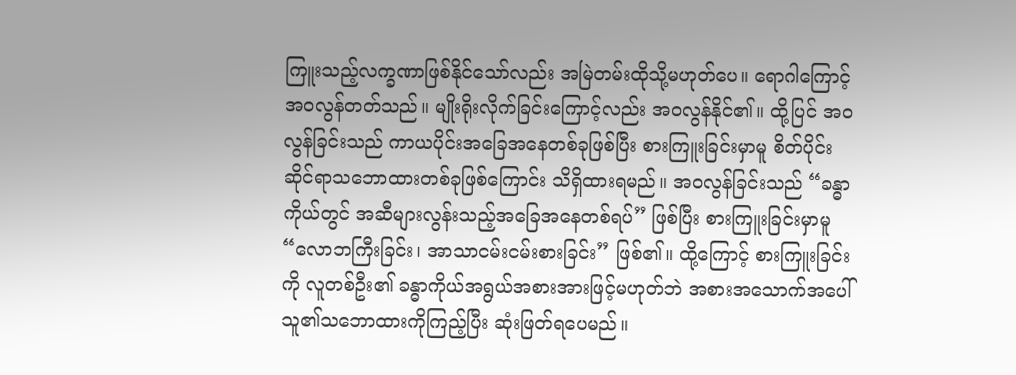ကြူးသည့်လက္ခဏာဖြစ်နိုင်သော်လည်း အမြဲတမ်းထိုသို့မဟုတ်ပေ။ ရောဂါကြောင့် အဝလွန်တတ်သည်။ မျိုးရိုးလိုက်ခြင်းကြောင့်လည်း အဝလွန်နိုင်၏။ ထို့ပြင် အဝလွန်ခြင်းသည် ကာယပိုင်းအခြေအနေတစ်ခုဖြစ်ပြီး စားကြူးခြင်းမှာမူ စိတ်ပိုင်းဆိုင်ရာသဘောထားတစ်ခုဖြစ်ကြောင်း သိရှိထားရမည်။ အဝလွန်ခြင်းသည် “ခန္ဓာကိုယ်တွင် အဆီများလွန်းသည့်အခြေအနေတစ်ရပ်” ဖြစ်ပြီး စားကြူးခြင်းမှာမူ “လောဘကြီးခြင်း၊ အာသာငမ်းငမ်းစားခြင်း” ဖြစ်၏။ ထို့ကြောင့် စားကြူးခြင်းကို လူတစ်ဦး၏ ခန္ဓာကိုယ်အရွယ်အစားအားဖြင့်မဟုတ်ဘဲ အစားအသောက်အပေါ် သူ၏သဘောထားကိုကြည့်ပြီး ဆုံးဖြတ်ရပေမည်။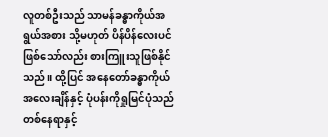လူတစ်ဦးသည် သာမန်ခန္ဓာကိုယ်အရွယ်အစား သို့မဟုတ် ပိန်ပိန်လေးပင်ဖြစ်သော်လည်း စားကြူးသူဖြစ်နိုင်သည်။ ထို့ပြင် အနေတော်ခန္ဓာကိုယ်အလေးချိန်နှင့် ပုံပန်းကိုရှုမြင်ပုံသည် တစ်နေရာနှင့်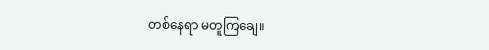တစ်နေရာ မတူကြချေ။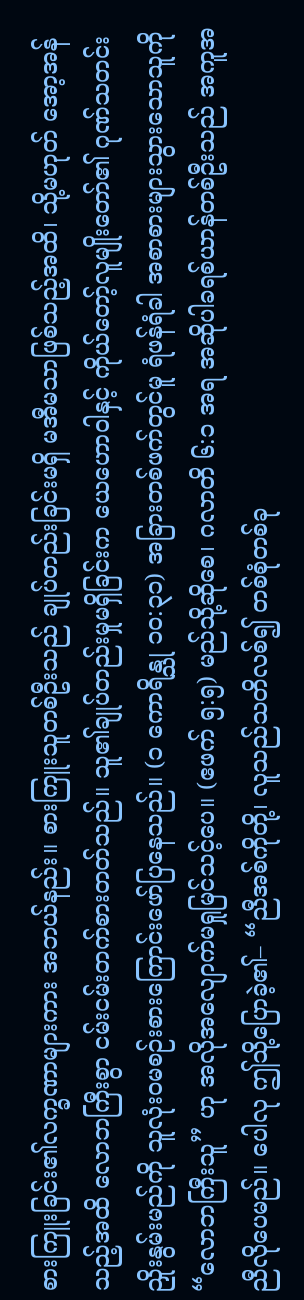စားကြူးခြင်း၏လက္ခဏာများကား အဘယ်နည်း။ စားကြူးသူတစ်ဦးသည် ချုပ်တည်းခြင်းမရှိ မအီမသာဖြစ်သည့်အထိ၊ သို့မဟုတ် အော့အန်သည့်အထိ လောဘကြီးစွာ ငမ်းငမ်းတက်စားတတ်သည်။ သူ၏ချုပ်တည်းမှုမရှိခြင်းက ယေဟောဝါနှင့် ကိုယ်တော့်လူမျိုးတော်၏ ဂုဏ်သတင်းညှိုးနွမ်းမည်ကို သူလုံးဝမစဉ်းစားကြောင်းဖော်ပြနေသည်။ (၁ ကောရိန္သု ၁၀:၃၁) အခြားတစ်ဖက်တွင်မူ ရံဖန်ရံခါ အစာစားများသွားသောသူကို “လောဘကြီးသူ” ဟု အလိုအလျောက်မရှုမြင်သင့်ပေ။ (ဧဖက် ၅:၅) မည်သို့ဆိုစေ၊ ဂလာတိ ၆:၁ အရ အဆိုပါခရစ်ယာန်တစ်ဦးသည် အကူအညီလိုပေမည်။ ပေါလု ဤသို့ပြောခဲ့၏– “ညီအစ်ကိုတို့၊ လူသည်သတိလစ်၍ တစ်စုံတစ်ခု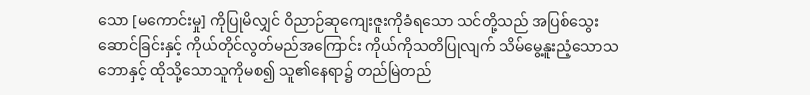သော [မကောင်းမှု] ကိုပြုမိလျှင် ဝိညာဉ်ဆုကျေးဇူးကိုခံရသော သင်တို့သည် အပြစ်သွေးဆောင်ခြင်းနှင့် ကိုယ်တိုင်လွတ်မည်အကြောင်း ကိုယ်ကိုသတိပြုလျက် သိမ်မွေ့နူးညံ့သောသဘောနှင့် ထိုသို့သောသူကိုမစ၍ သူ၏နေရာ၌ တည်မြဲတည်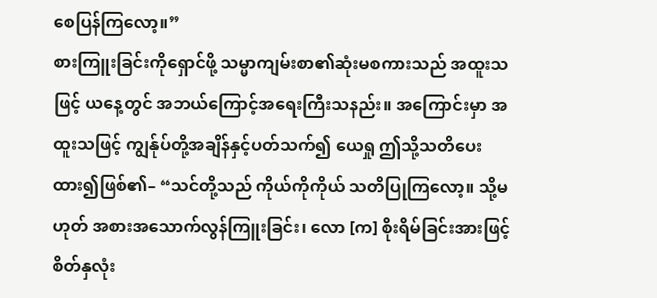စေပြန်ကြလော့။”
စားကြူးခြင်းကိုရှောင်ဖို့ သမ္မာကျမ်းစာ၏ဆုံးမစကားသည် အထူးသဖြင့် ယနေ့တွင် အဘယ်ကြောင့်အရေးကြီးသနည်း။ အကြောင်းမှာ အထူးသဖြင့် ကျွန်ုပ်တို့အချိန်နှင့်ပတ်သက်၍ ယေရှု ဤသို့သတိပေးထား၍ဖြစ်၏– “သင်တို့သည် ကိုယ်ကိုကိုယ် သတိပြုကြလော့။ သို့မဟုတ် အစားအသောက်လွန်ကြူးခြင်း၊ လော [က] စိုးရိမ်ခြင်းအားဖြင့် စိတ်နှလုံး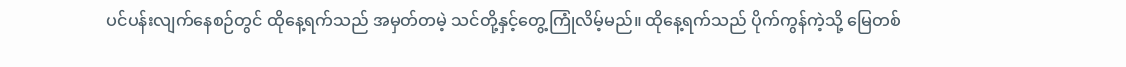ပင်ပန်းလျက်နေစဉ်တွင် ထိုနေ့ရက်သည် အမှတ်တမဲ့ သင်တို့နှင့်တွေ့ကြုံလိမ့်မည်။ ထိုနေ့ရက်သည် ပိုက်ကွန်ကဲ့သို့ မြေတစ်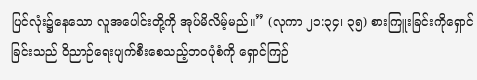ပြင်လုံး၌နေသော လူအပေါင်းတို့ကို အုပ်မိလိမ့်မည်။” (လုကာ ၂၁:၃၄၊ ၃၅) စားကြူးခြင်းကိုရှောင်ခြင်းသည် ဝိညာဉ်ရေးပျက်စီးစေသည့်ဘဝပုံစံကို ရှောင်ကြဉ်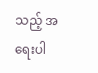သည့် အရေးပါ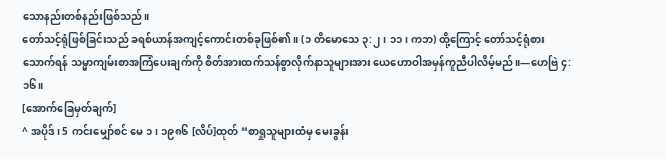သောနည်းတစ်နည်းဖြစ်သည်။
တော်သင့်ရုံဖြစ်ခြင်းသည် ခရစ်ယာန်အကျင့်ကောင်းတစ်ခုဖြစ်၏။ (၁ တိမောသေ ၃:၂၊ ၁၁၊ ကဘ) ထို့ကြောင့် တော်သင့်ရုံစားသောက်ရန် သမ္မာကျမ်းစာအကြံပေးချက်ကို စိတ်အားထက်သန်စွာလိုက်နာသူများအား ယေဟောဝါအမှန်ကူညီပါလိမ့်မည်။—ဟေဗြဲ ၄:၁၆။
[အောက်ခြေမှတ်ချက်]
^ အပိုဒ်၊ 5 ကင်းမျှော်စင် မေ ၁၊ ၁၉၈၆ [လိပ်]ထုတ် “စာရှုသူများထံမှ မေးခွန်း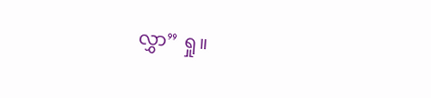လွှာ” ရှု။